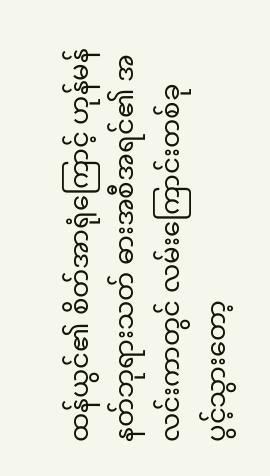ထန်ယွင်၏ စိတ်အာရုံကြောင့် ဟုန်မန် နတ်ဘုရားသတ် ဓားအစီအရင်၏ အလင်းကာတွင် လမ်းကြောင်းတစ်ခု ပွင့်သွားတော့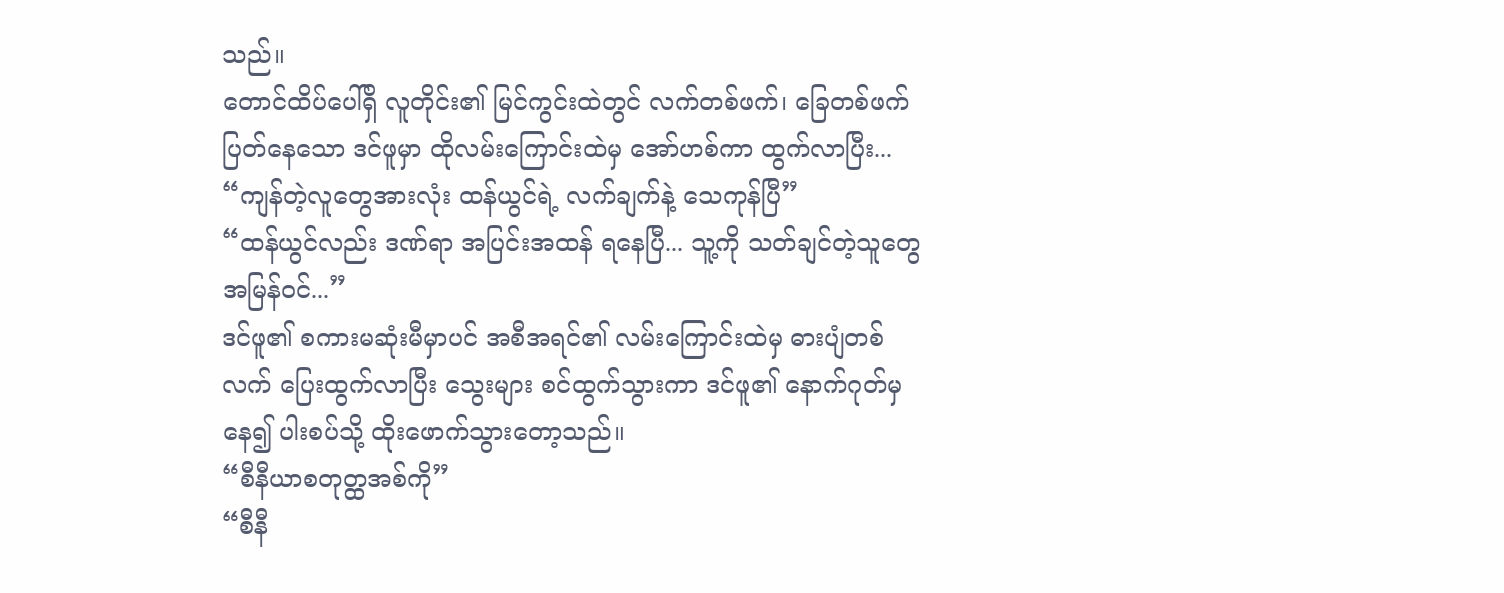သည်။
တောင်ထိပ်ပေါ်ရှိ လူတိုင်း၏ မြင်ကွင်းထဲတွင် လက်တစ်ဖက်၊ ခြေတစ်ဖက် ပြတ်နေသော ဒင်ဖူမှာ ထိုလမ်းကြောင်းထဲမှ အော်ဟစ်ကာ ထွက်လာပြီး...
“ကျန်တဲ့လူတွေအားလုံး ထန်ယွင်ရဲ့ လက်ချက်နဲ့ သေကုန်ပြီ”
“ထန်ယွင်လည်း ဒဏ်ရာ အပြင်းအထန် ရနေပြီ... သူ့ကို သတ်ချင်တဲ့သူတွေ အမြန်ဝင်...”
ဒင်ဖူ၏ စကားမဆုံးမီမှာပင် အစီအရင်၏ လမ်းကြောင်းထဲမှ ဓားပျံတစ်လက် ပြေးထွက်လာပြီး သွေးများ စင်ထွက်သွားကာ ဒင်ဖူ၏ နောက်ဂုတ်မှနေ၍ ပါးစပ်သို့ ထိုးဖောက်သွားတော့သည်။
“စီနီယာစတုတ္ထအစ်ကို”
“စီနီ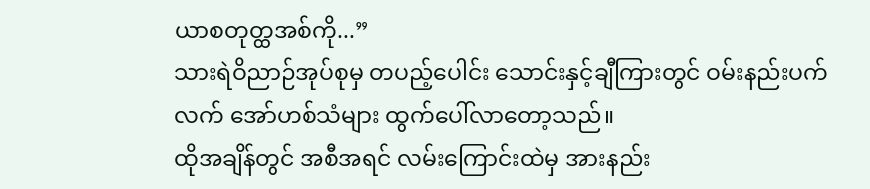ယာစတုတ္ထအစ်ကို...”
သားရဲဝိညာဉ်အုပ်စုမှ တပည့်ပေါင်း သောင်းနှင့်ချီကြားတွင် ဝမ်းနည်းပက်လက် အော်ဟစ်သံများ ထွက်ပေါ်လာတော့သည်။
ထိုအချိန်တွင် အစီအရင် လမ်းကြောင်းထဲမှ အားနည်း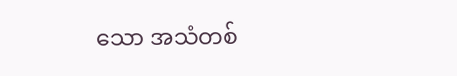သော အသံတစ်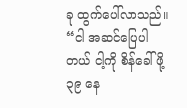ခု ထွက်ပေါ်လာသည်။
“ငါ အဆင်ပြေပါတယ် ငါ့ကို စိန်ခေါ်ဖို့ ၃၉ နေ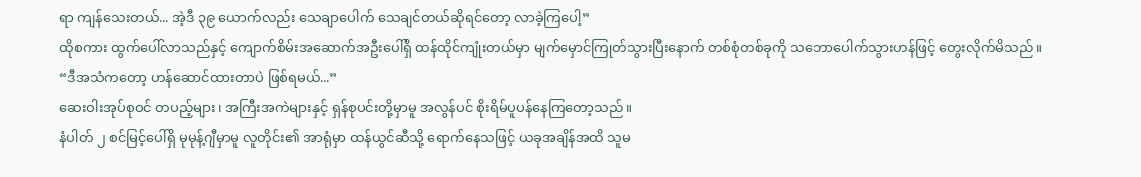ရာ ကျန်သေးတယ်... အဲ့ဒီ ၃၉ ယောက်လည်း သေချာပေါက် သေချင်တယ်ဆိုရင်တော့ လာခဲ့ကြပေါ့”
ထိုစကား ထွက်ပေါ်လာသည်နှင့် ကျောက်စိမ်းအဆောက်အဦးပေါ်ရှိ ထန်ထိုင်ကျုံးတယ်မှာ မျက်မှောင်ကြုတ်သွားပြီးနောက် တစ်စုံတစ်ခုကို သဘောပေါက်သွားဟန်ဖြင့် တွေးလိုက်မိသည်။
“ဒီအသံကတော့ ဟန်ဆောင်ထားတာပဲ ဖြစ်ရမယ်...”
ဆေးဝါးအုပ်စုဝင် တပည့်များ၊ အကြီးအကဲများနှင့် ရှန်စုပင်းတို့မှာမူ အလွန်ပင် စိုးရိမ်ပူပန်နေကြတော့သည်။
နံပါတ် ၂ စင်မြင့်ပေါ်ရှိ မုမုန့်ဂျီမှာမူ လူတိုင်း၏ အာရုံမှာ ထန်ယွင်ဆီသို့ ရောက်နေသဖြင့် ယခုအချိန်အထိ သူမ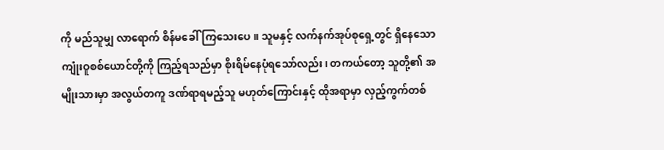ကို မည်သူမျှ လာရောက် စိန်မခေါ်ကြသေးပေ။ သူမနှင့် လက်နက်အုပ်စုရှေ့တွင် ရှိနေသော ကျုံးဝူစစ်ယောင်တို့ကို ကြည့်ရသည်မှာ စိုးရိမ်နေပုံရသော်လည်း၊ တကယ်တော့ သူတို့၏ အမျိုးသားမှာ အလွယ်တကူ ဒဏ်ရာရမည့်သူ မဟုတ်ကြောင်းနှင့် ထိုအရာမှာ လှည့်ကွက်တစ်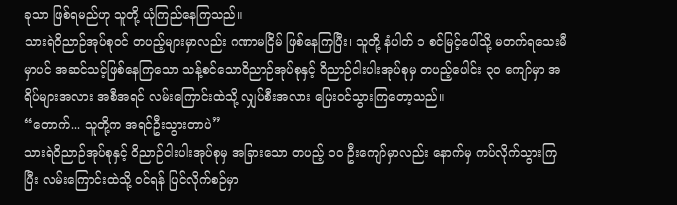ခုသာ ဖြစ်ရမည်ဟု သူတို့ ယုံကြည်နေကြသည်။
သားရဲဝိညာဉ်အုပ်စုဝင် တပည့်များမှာလည်း ဂဏာမငြိမ် ဖြစ်နေကြပြီး၊ သူတို့ နံပါတ် ၁ စင်မြင့်ပေါ်သို့ မတက်ရသေးမီမှာပင် အဆင်သင့်ဖြစ်နေကြသော သန့်စင်သောဝိညာဉ်အုပ်စုနှင့် ဝိညာဉ်ငါးပါးအုပ်စုမှ တပည့်ပေါင်း ၃၀ ကျော်မှာ အရိပ်များအလား အစီအရင် လမ်းကြောင်းထဲသို့ လျှပ်စီးအလား ပြေးဝင်သွားကြတော့သည်။
“တောက်... သူတို့က အရင်ဦးသွားတာပဲ”
သားရဲဝိညာဉ်အုပ်စုနှင့် ဝိညာဉ်ငါးပါးအုပ်စုမှ အခြားသော တပည့် ၁၀ ဦးကျော်မှာလည်း နောက်မှ ကပ်လိုက်သွားကြပြီး လမ်းကြောင်းထဲသို့ ဝင်ရန် ပြင်လိုက်စဉ်မှာ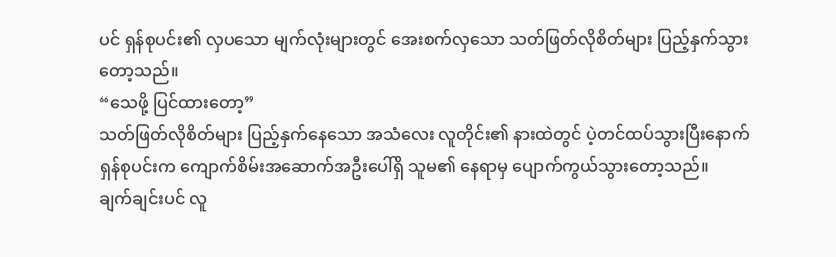ပင် ရှန်စုပင်း၏ လှပသော မျက်လုံးများတွင် အေးစက်လှသော သတ်ဖြတ်လိုစိတ်များ ပြည့်နှက်သွားတော့သည်။
“သေဖို့ ပြင်ထားတော့”
သတ်ဖြတ်လိုစိတ်များ ပြည့်နှက်နေသော အသံလေး လူတိုင်း၏ နားထဲတွင် ပဲ့တင်ထပ်သွားပြီးနောက် ရှန်စုပင်းက ကျောက်စိမ်းအဆောက်အဦးပေါ်ရှိ သူမ၏ နေရာမှ ပျောက်ကွယ်သွားတော့သည်။
ချက်ချင်းပင် လူ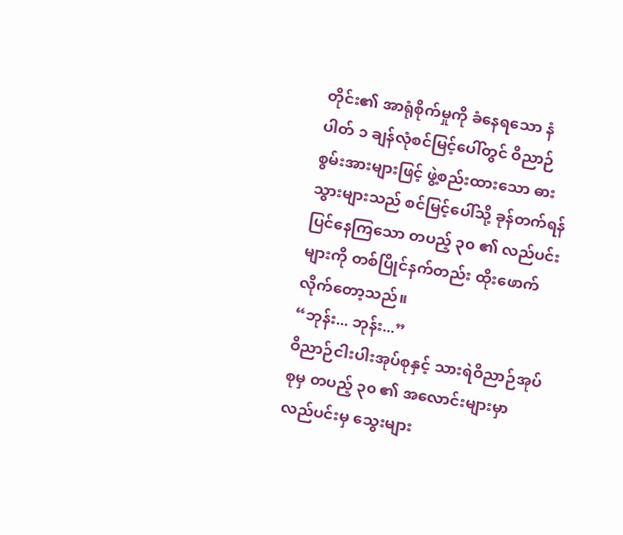တိုင်း၏ အာရုံစိုက်မှုကို ခံနေရသော နံပါတ် ၁ ချန်လုံစင်မြင့်ပေါ်တွင် ဝိညာဉ်စွမ်းအားများဖြင့် ဖွဲ့စည်းထားသော ဓားသွားများသည် စင်မြင့်ပေါ်သို့ ခုန်တက်ရန် ပြင်နေကြသော တပည့် ၃၀ ၏ လည်ပင်းများကို တစ်ပြိုင်နက်တည်း ထိုးဖောက်လိုက်တော့သည်။
“ဘုန်း... ဘုန်း...”
ဝိညာဉ်ငါးပါးအုပ်စုနှင့် သားရဲဝိညာဉ်အုပ်စုမှ တပည့် ၃၀ ၏ အလောင်းများမှာ လည်ပင်းမှ သွေးများ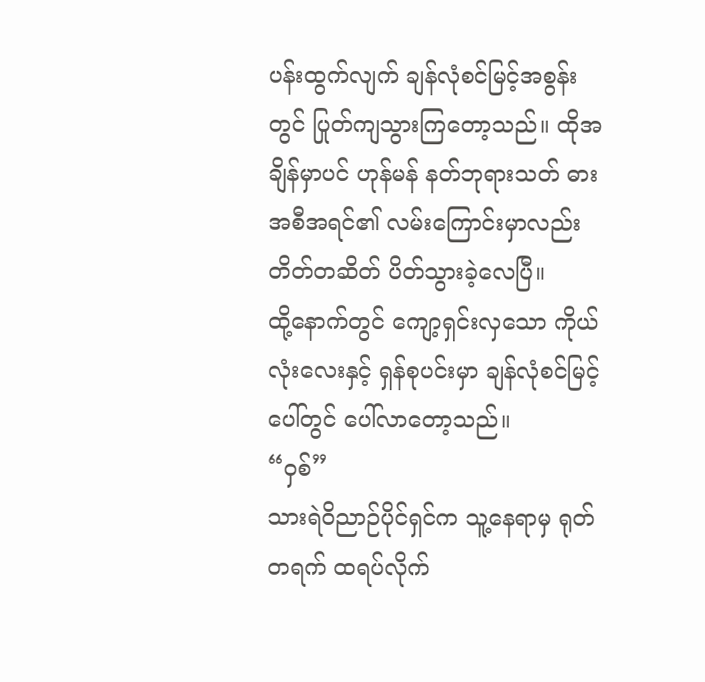ပန်းထွက်လျက် ချန်လုံစင်မြင့်အစွန်းတွင် ပြုတ်ကျသွားကြတော့သည်။ ထိုအချိန်မှာပင် ဟုန်မန် နတ်ဘုရားသတ် ဓားအစီအရင်၏ လမ်းကြောင်းမှာလည်း တိတ်တဆိတ် ပိတ်သွားခဲ့လေပြီ။
ထို့နောက်တွင် ကျော့ရှင်းလှသော ကိုယ်လုံးလေးနှင့် ရှန်စုပင်းမှာ ချန်လုံစင်မြင့်ပေါ်တွင် ပေါ်လာတော့သည်။
“ဝှစ်”
သားရဲဝိညာဉ်ပိုင်ရှင်က သူ့နေရာမှ ရုတ်တရက် ထရပ်လိုက်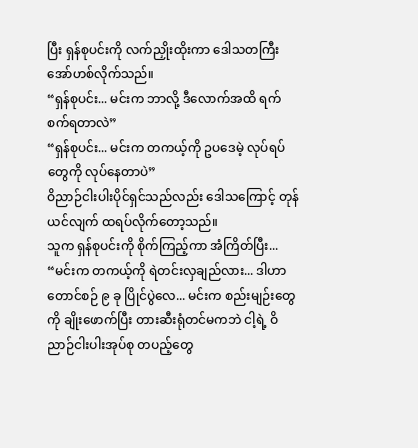ပြီး ရှန်စုပင်းကို လက်ညှိုးထိုးကာ ဒေါသတကြီး အော်ဟစ်လိုက်သည်။
“ရှန်စုပင်း... မင်းက ဘာလို့ ဒီလောက်အထိ ရက်စက်ရတာလဲ”
“ရှန်စုပင်း... မင်းက တကယ့်ကို ဥပဒေမဲ့ လုပ်ရပ်တွေကို လုပ်နေတာပဲ”
ဝိညာဉ်ငါးပါးပိုင်ရှင်သည်လည်း ဒေါသကြောင့် တုန်ယင်လျက် ထရပ်လိုက်တော့သည်။
သူက ရှန်စုပင်းကို စိုက်ကြည့်ကာ အံကြိတ်ပြီး...
“မင်းက တကယ့်ကို ရဲတင်းလှချည်လား... ဒါဟာ တောင်စဉ် ၉ ခု ပြိုင်ပွဲလေ... မင်းက စည်းမျဉ်းတွေကို ချိုးဖောက်ပြီး တားဆီးရုံတင်မကဘဲ ငါ့ရဲ့ ဝိညာဉ်ငါးပါးအုပ်စု တပည့်တွေ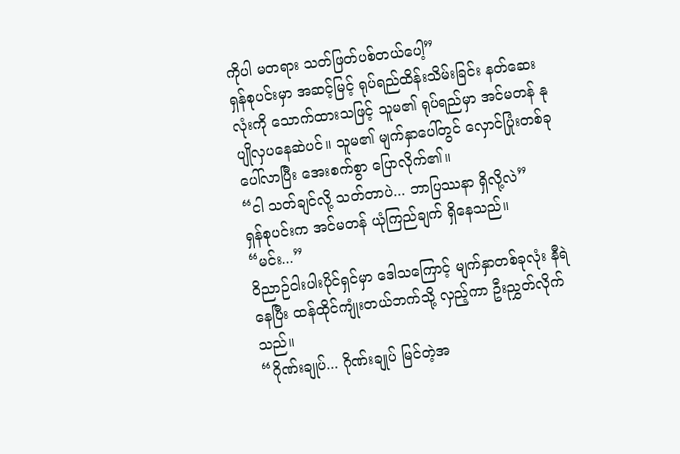ကိုပါ မတရား သတ်ဖြတ်ပစ်တယ်ပေါ့”
ရှန်စုပင်းမှာ အဆင့်မြင့် ရုပ်ရည်ထိန်းသိမ်းခြင်း နတ်ဆေးလုံးကို သောက်ထားသဖြင့် သူမ၏ ရုပ်ရည်မှာ အင်မတန် နုပျိုလှပနေဆဲပင်။ သူမ၏ မျက်နှာပေါ်တွင် လှောင်ပြုံးတစ်ခု ပေါ်လာပြီး အေးစက်စွာ ပြောလိုက်၏။
“ငါ သတ်ချင်လို့ သတ်တာပဲ... ဘာပြဿနာ ရှိလို့လဲ”
ရှန်စုပင်းက အင်မတန် ယုံကြည်ချက် ရှိနေသည်။
“မင်း...”
ဝိညာဉ်ငါးပါးပိုင်ရှင်မှာ ဒေါသကြောင့် မျက်နှာတစ်ခုလုံး နီရဲနေပြီး ထန်ထိုင်ကျုံးတယ်ဘက်သို့ လှည့်ကာ ဦးညွှတ်လိုက်သည်။
“ဂိုဏ်းချုပ်... ဂိုဏ်းချုပ် မြင်တဲ့အ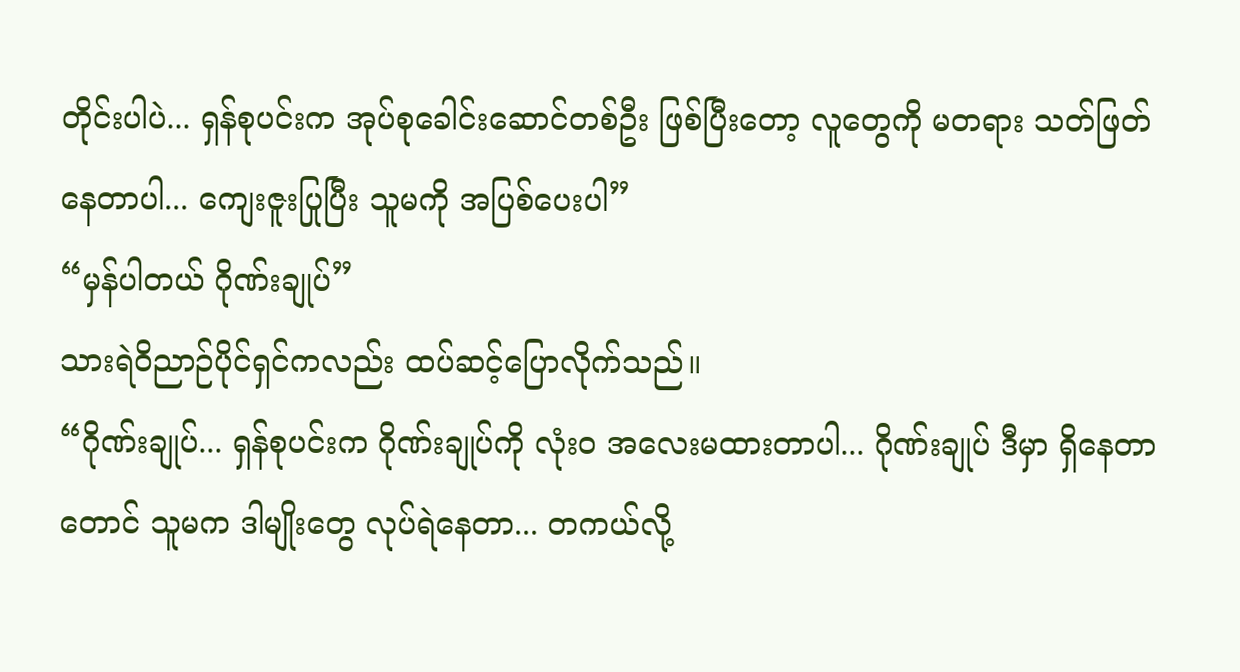တိုင်းပါပဲ... ရှန်စုပင်းက အုပ်စုခေါင်းဆောင်တစ်ဦး ဖြစ်ပြီးတော့ လူတွေကို မတရား သတ်ဖြတ်နေတာပါ... ကျေးဇူးပြုပြီး သူမကို အပြစ်ပေးပါ”
“မှန်ပါတယ် ဂိုဏ်းချုပ်”
သားရဲဝိညာဉ်ပိုင်ရှင်ကလည်း ထပ်ဆင့်ပြောလိုက်သည်။
“ဂိုဏ်းချုပ်... ရှန်စုပင်းက ဂိုဏ်းချုပ်ကို လုံးဝ အလေးမထားတာပါ... ဂိုဏ်းချုပ် ဒီမှာ ရှိနေတာတောင် သူမက ဒါမျိုးတွေ လုပ်ရဲနေတာ... တကယ်လို့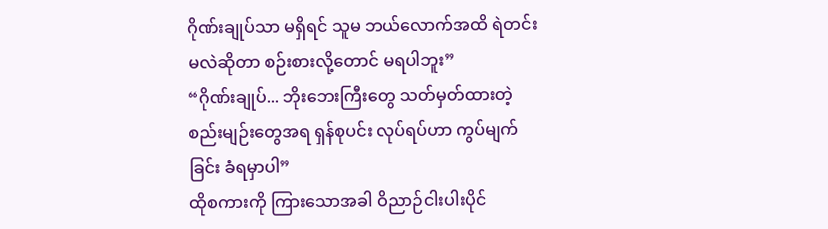ဂိုဏ်းချုပ်သာ မရှိရင် သူမ ဘယ်လောက်အထိ ရဲတင်းမလဲဆိုတာ စဉ်းစားလို့တောင် မရပါဘူး”
“ဂိုဏ်းချုပ်... ဘိုးဘေးကြီးတွေ သတ်မှတ်ထားတဲ့ စည်းမျဉ်းတွေအရ ရှန်စုပင်း လုပ်ရပ်ဟာ ကွပ်မျက်ခြင်း ခံရမှာပါ”
ထိုစကားကို ကြားသောအခါ ဝိညာဉ်ငါးပါးပိုင်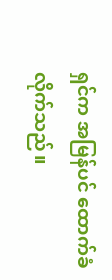ရှင်က အမြန်ပင် ထောက်ခံလိုက်သည်။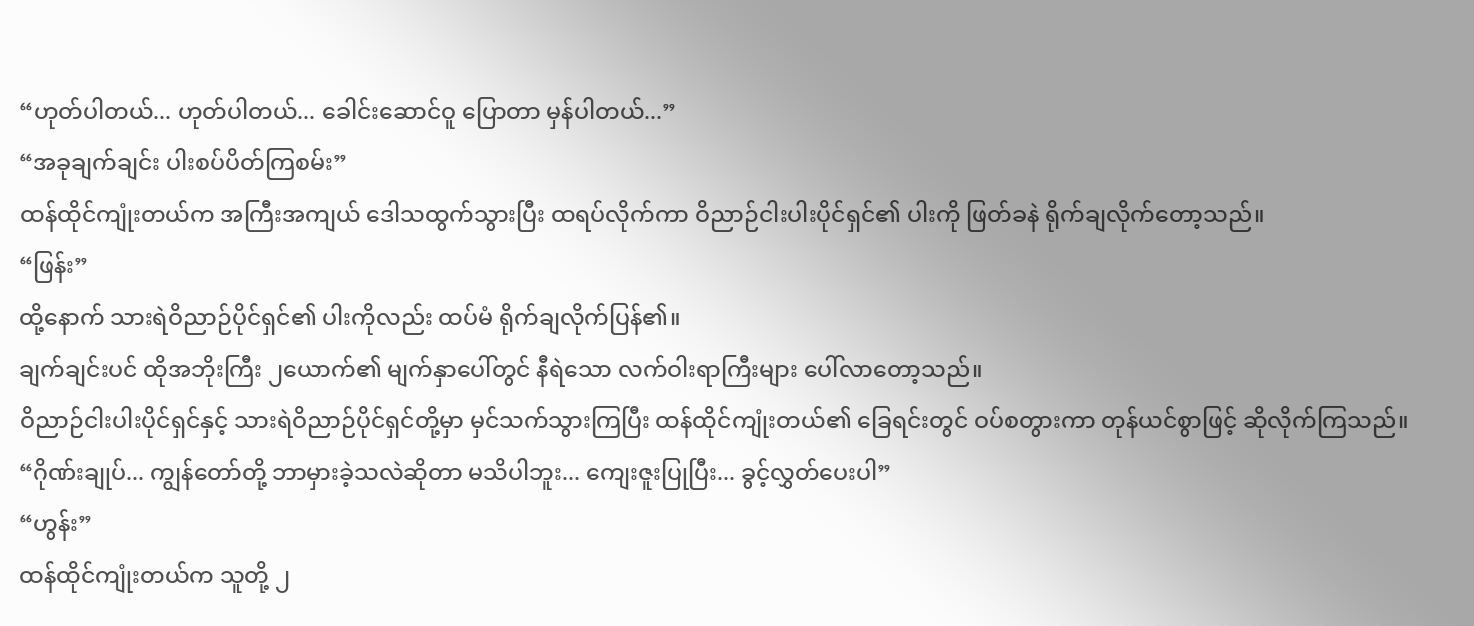“ဟုတ်ပါတယ်... ဟုတ်ပါတယ်... ခေါင်းဆောင်ဝူ ပြောတာ မှန်ပါတယ်...”
“အခုချက်ချင်း ပါးစပ်ပိတ်ကြစမ်း”
ထန်ထိုင်ကျုံးတယ်က အကြီးအကျယ် ဒေါသထွက်သွားပြီး ထရပ်လိုက်ကာ ဝိညာဉ်ငါးပါးပိုင်ရှင်၏ ပါးကို ဖြတ်ခနဲ ရိုက်ချလိုက်တော့သည်။
“ဖြန်း”
ထို့နောက် သားရဲဝိညာဉ်ပိုင်ရှင်၏ ပါးကိုလည်း ထပ်မံ ရိုက်ချလိုက်ပြန်၏။
ချက်ချင်းပင် ထိုအဘိုးကြီး ၂ယောက်၏ မျက်နှာပေါ်တွင် နီရဲသော လက်ဝါးရာကြီးများ ပေါ်လာတော့သည်။
ဝိညာဉ်ငါးပါးပိုင်ရှင်နှင့် သားရဲဝိညာဉ်ပိုင်ရှင်တို့မှာ မှင်သက်သွားကြပြီး ထန်ထိုင်ကျုံးတယ်၏ ခြေရင်းတွင် ဝပ်စတွားကာ တုန်ယင်စွာဖြင့် ဆိုလိုက်ကြသည်။
“ဂိုဏ်းချုပ်... ကျွန်တော်တို့ ဘာမှားခဲ့သလဲဆိုတာ မသိပါဘူး... ကျေးဇူးပြုပြီး... ခွင့်လွှတ်ပေးပါ”
“ဟွန်း”
ထန်ထိုင်ကျုံးတယ်က သူတို့ ၂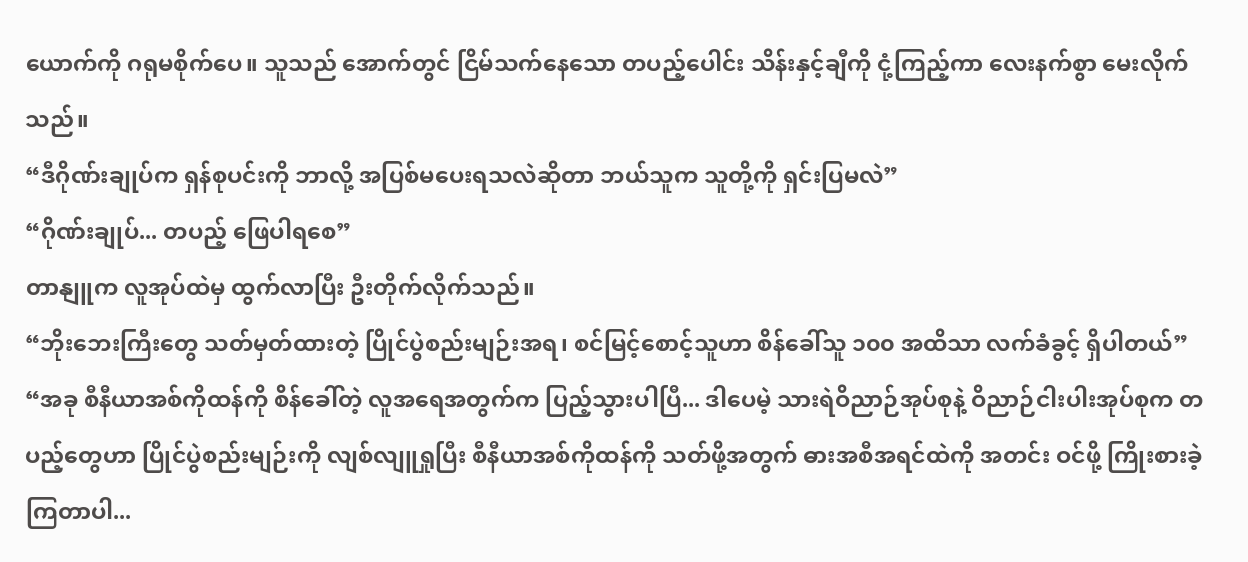ယောက်ကို ဂရုမစိုက်ပေ။ သူသည် အောက်တွင် ငြိမ်သက်နေသော တပည့်ပေါင်း သိန်းနှင့်ချီကို ငုံ့ကြည့်ကာ လေးနက်စွာ မေးလိုက်သည်။
“ဒီဂိုဏ်းချုပ်က ရှန်စုပင်းကို ဘာလို့ အပြစ်မပေးရသလဲဆိုတာ ဘယ်သူက သူတို့ကို ရှင်းပြမလဲ”
“ဂိုဏ်းချုပ်... တပည့် ဖြေပါရစေ”
တာနျူက လူအုပ်ထဲမှ ထွက်လာပြီး ဦးတိုက်လိုက်သည်။
“ဘိုးဘေးကြီးတွေ သတ်မှတ်ထားတဲ့ ပြိုင်ပွဲစည်းမျဉ်းအရ၊ စင်မြင့်စောင့်သူဟာ စိန်ခေါ်သူ ၁၀၀ အထိသာ လက်ခံခွင့် ရှိပါတယ်”
“အခု စီနီယာအစ်ကိုထန်ကို စိန်ခေါ်တဲ့ လူအရေအတွက်က ပြည့်သွားပါပြီ... ဒါပေမဲ့ သားရဲဝိညာဉ်အုပ်စုနဲ့ ဝိညာဉ်ငါးပါးအုပ်စုက တပည့်တွေဟာ ပြိုင်ပွဲစည်းမျဉ်းကို လျစ်လျူရှုပြီး စီနီယာအစ်ကိုထန်ကို သတ်ဖို့အတွက် ဓားအစီအရင်ထဲကို အတင်း ဝင်ဖို့ ကြိုးစားခဲ့ကြတာပါ...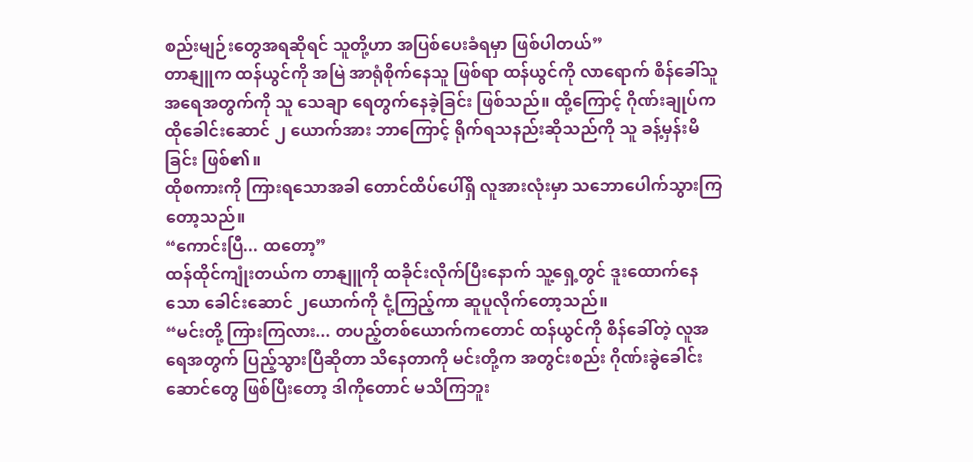စည်းမျဉ်းတွေအရဆိုရင် သူတို့ဟာ အပြစ်ပေးခံရမှာ ဖြစ်ပါတယ်”
တာနျူက ထန်ယွင်ကို အမြဲ အာရုံစိုက်နေသူ ဖြစ်ရာ ထန်ယွင်ကို လာရောက် စိန်ခေါ်သူ အရေအတွက်ကို သူ သေချာ ရေတွက်နေခဲ့ခြင်း ဖြစ်သည်။ ထို့ကြောင့် ဂိုဏ်းချုပ်က ထိုခေါင်းဆောင် ၂ ယောက်အား ဘာကြောင့် ရိုက်ရသနည်းဆိုသည်ကို သူ ခန့်မှန်းမိခြင်း ဖြစ်၏။
ထိုစကားကို ကြားရသောအခါ တောင်ထိပ်ပေါ်ရှိ လူအားလုံးမှာ သဘောပေါက်သွားကြတော့သည်။
“ကောင်းပြီ... ထတော့”
ထန်ထိုင်ကျုံးတယ်က တာနျူကို ထခိုင်းလိုက်ပြီးနောက် သူ့ရှေ့တွင် ဒူးထောက်နေသော ခေါင်းဆောင် ၂ယောက်ကို ငုံ့ကြည့်ကာ ဆူပူလိုက်တော့သည်။
“မင်းတို့ ကြားကြလား... တပည့်တစ်ယောက်ကတောင် ထန်ယွင်ကို စိန်ခေါ်တဲ့ လူအရေအတွက် ပြည့်သွားပြီဆိုတာ သိနေတာကို မင်းတို့က အတွင်းစည်း ဂိုဏ်းခွဲခေါင်းဆောင်တွေ ဖြစ်ပြီးတော့ ဒါကိုတောင် မသိကြဘူး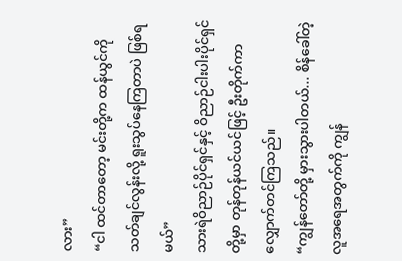လား”
“ငါ ထင်တာတော့ မင်းတို့က ထန်ယွင်ကို သတ်ချင်လွန်းလို့ ရူးသွပ်နေကြတာပဲ ဖြစ်ရမယ်”
သားရဲဝိညာဉ်ပိုင်ရှင်နှင့် ဝိညာဉ်ငါးပါးပိုင်ရှင်တို့မှာ တုန်တုန်ယင်ယင်ဖြင့် ဦးတိုက်ကာ လျှောက်တင်ကြသည်။
“ကျွန်တော်တို့ မှားသွားပါတယ်... စိန်ခေါ်တဲ့ လူအရေအတွက်ကို ကျွန်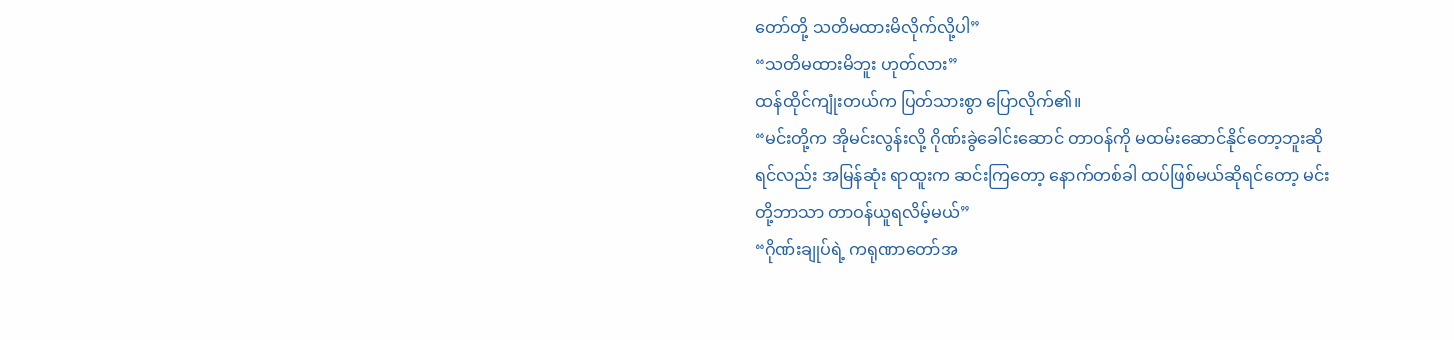တော်တို့ သတိမထားမိလိုက်လို့ပါ”
“သတိမထားမိဘူး ဟုတ်လား”
ထန်ထိုင်ကျုံးတယ်က ပြတ်သားစွာ ပြောလိုက်၏။
“မင်းတို့က အိုမင်းလွန်းလို့ ဂိုဏ်းခွဲခေါင်းဆောင် တာဝန်ကို မထမ်းဆောင်နိုင်တော့ဘူးဆိုရင်လည်း အမြန်ဆုံး ရာထူးက ဆင်းကြတော့ နောက်တစ်ခါ ထပ်ဖြစ်မယ်ဆိုရင်တော့ မင်းတို့ဘာသာ တာဝန်ယူရလိမ့်မယ်”
“ဂိုဏ်းချုပ်ရဲ့ ကရုဏာတော်အ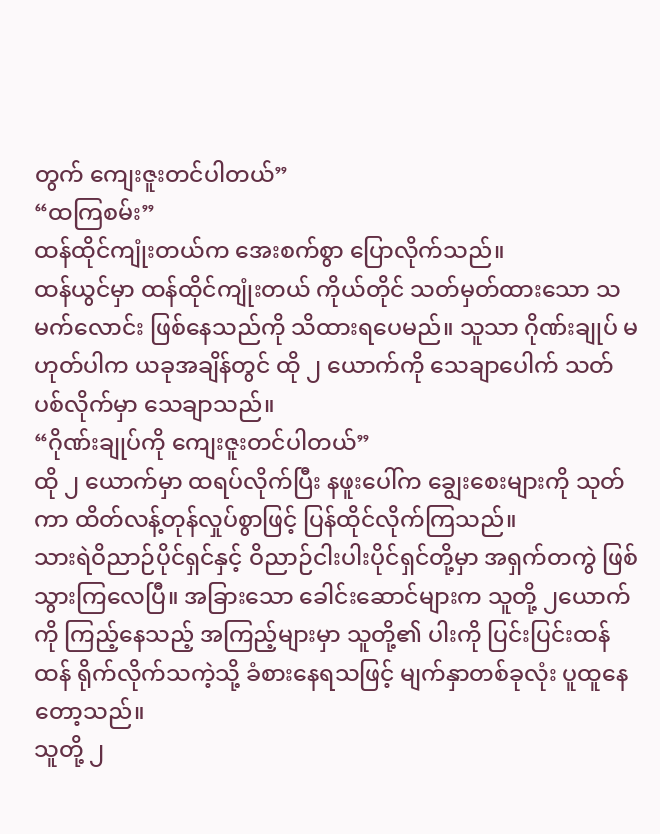တွက် ကျေးဇူးတင်ပါတယ်”
“ထကြစမ်း”
ထန်ထိုင်ကျုံးတယ်က အေးစက်စွာ ပြောလိုက်သည်။
ထန်ယွင်မှာ ထန်ထိုင်ကျုံးတယ် ကိုယ်တိုင် သတ်မှတ်ထားသော သမက်လောင်း ဖြစ်နေသည်ကို သိထားရပေမည်။ သူသာ ဂိုဏ်းချုပ် မဟုတ်ပါက ယခုအချိန်တွင် ထို ၂ ယောက်ကို သေချာပေါက် သတ်ပစ်လိုက်မှာ သေချာသည်။
“ဂိုဏ်းချုပ်ကို ကျေးဇူးတင်ပါတယ်”
ထို ၂ ယောက်မှာ ထရပ်လိုက်ပြီး နဖူးပေါ်က ချွေးစေးများကို သုတ်ကာ ထိတ်လန့်တုန်လှုပ်စွာဖြင့် ပြန်ထိုင်လိုက်ကြသည်။
သားရဲဝိညာဉ်ပိုင်ရှင်နှင့် ဝိညာဉ်ငါးပါးပိုင်ရှင်တို့မှာ အရှက်တကွဲ ဖြစ်သွားကြလေပြီ။ အခြားသော ခေါင်းဆောင်များက သူတို့ ၂ယောက်ကို ကြည့်နေသည့် အကြည့်များမှာ သူတို့၏ ပါးကို ပြင်းပြင်းထန်ထန် ရိုက်လိုက်သကဲ့သို့ ခံစားနေရသဖြင့် မျက်နှာတစ်ခုလုံး ပူထူနေတော့သည်။
သူတို့ ၂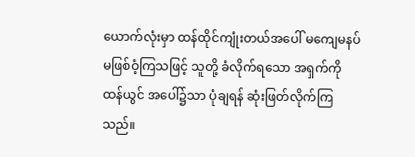ယောက်လုံးမှာ ထန်ထိုင်ကျုံးတယ်အပေါ် မကျေမနပ် မဖြစ်ဝံ့ကြသဖြင့် သူတို့ ခံလိုက်ရသော အရှက်ကို ထန်ယွင် အပေါ်၌သာ ပုံချရန် ဆုံးဖြတ်လိုက်ကြသည်။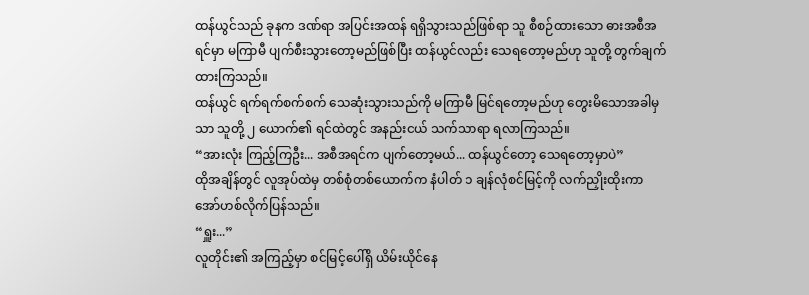ထန်ယွင်သည် ခုနက ဒဏ်ရာ အပြင်းအထန် ရရှိသွားသည်ဖြစ်ရာ သူ စီစဉ်ထားသော ဓားအစီအရင်မှာ မကြာမီ ပျက်စီးသွားတော့မည်ဖြစ်ပြီး ထန်ယွင်လည်း သေရတော့မည်ဟု သူတို့ တွက်ချက်ထားကြသည်။
ထန်ယွင် ရက်ရက်စက်စက် သေဆုံးသွားသည်ကို မကြာမီ မြင်ရတော့မည်ဟု တွေးမိသောအခါမှသာ သူတို့ ၂ ယောက်၏ ရင်ထဲတွင် အနည်းငယ် သက်သာရာ ရလာကြသည်။
“အားလုံး ကြည့်ကြဦး... အစီအရင်က ပျက်တော့မယ်... ထန်ယွင်တော့ သေရတော့မှာပဲ”
ထိုအချိန်တွင် လူအုပ်ထဲမှ တစ်စုံတစ်ယောက်က နံပါတ် ၁ ချန်လုံစင်မြင့်ကို လက်ညှိုးထိုးကာ အော်ဟစ်လိုက်ပြန်သည်။
“ရှူး...”
လူတိုင်း၏ အကြည့်မှာ စင်မြင့်ပေါ်ရှိ ယိမ်းယိုင်နေ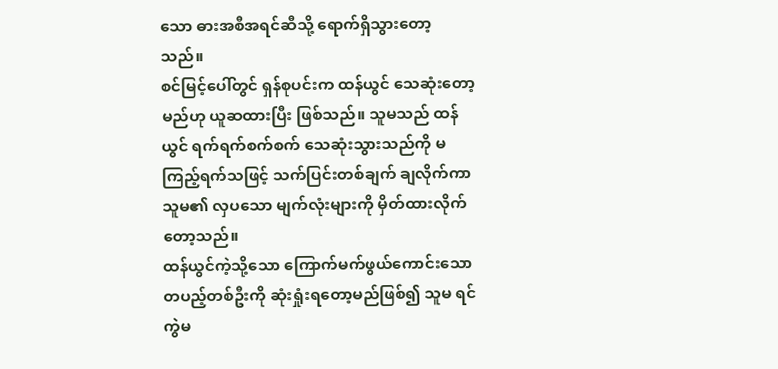သော ဓားအစီအရင်ဆီသို့ ရောက်ရှိသွားတော့သည်။
စင်မြင့်ပေါ်တွင် ရှန်စုပင်းက ထန်ယွင် သေဆုံးတော့မည်ဟု ယူဆထားပြီး ဖြစ်သည်။ သူမသည် ထန်ယွင် ရက်ရက်စက်စက် သေဆုံးသွားသည်ကို မကြည့်ရက်သဖြင့် သက်ပြင်းတစ်ချက် ချလိုက်ကာ သူမ၏ လှပသော မျက်လုံးများကို မှိတ်ထားလိုက်တော့သည်။
ထန်ယွင်ကဲ့သို့သော ကြောက်မက်ဖွယ်ကောင်းသော တပည့်တစ်ဦးကို ဆုံးရှုံးရတော့မည်ဖြစ်၍ သူမ ရင်ကွဲမ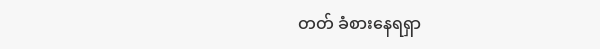တတ် ခံစားနေရရှာ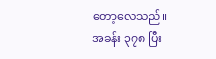တော့လေသည်။
အခန်း ၃၇၈ ပြီး